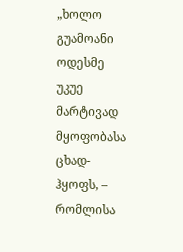„ხოლო გუამოანი ოდესმე უკუე მარტივად მყოფობასა ცხად-ჰყოფს, – რომლისა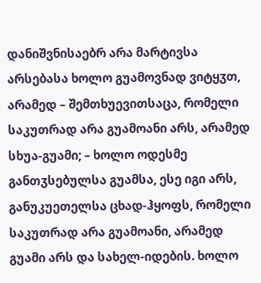დანიშვნისაებრ არა მარტივსა არსებასა ხოლო გუამოვნად ვიტყჳთ, არამედ – შემთხუევითსაცა, რომელი საკუთრად არა გუამოანი არს, არამედ სხუა-გუამი; – ხოლო ოდესმე განთჳსებულსა გუამსა, ესე იგი არს, განუკუეთელსა ცხად-ჰყოფს, რომელი საკუთრად არა გუამოანი, არამედ გუამი არს და სახელ-იდების. ხოლო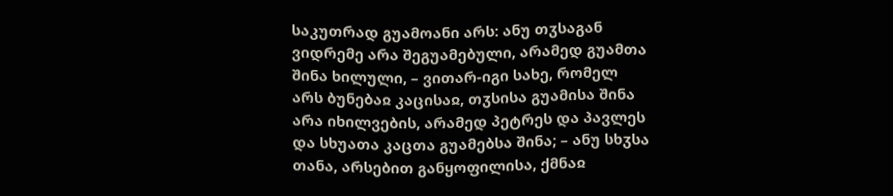საკუთრად გუამოანი არს: ანუ თჳსაგან ვიდრემე არა შეგუამებული, არამედ გუამთა შინა ხილული, – ვითარ-იგი სახე, რომელ არს ბუნებაჲ კაცისაჲ, თჳსისა გუამისა შინა არა იხილვების, არამედ პეტრეს და პავლეს და სხუათა კაცთა გუამებსა შინა; – ანუ სხჳსა თანა, არსებით განყოფილისა, ქმნაჲ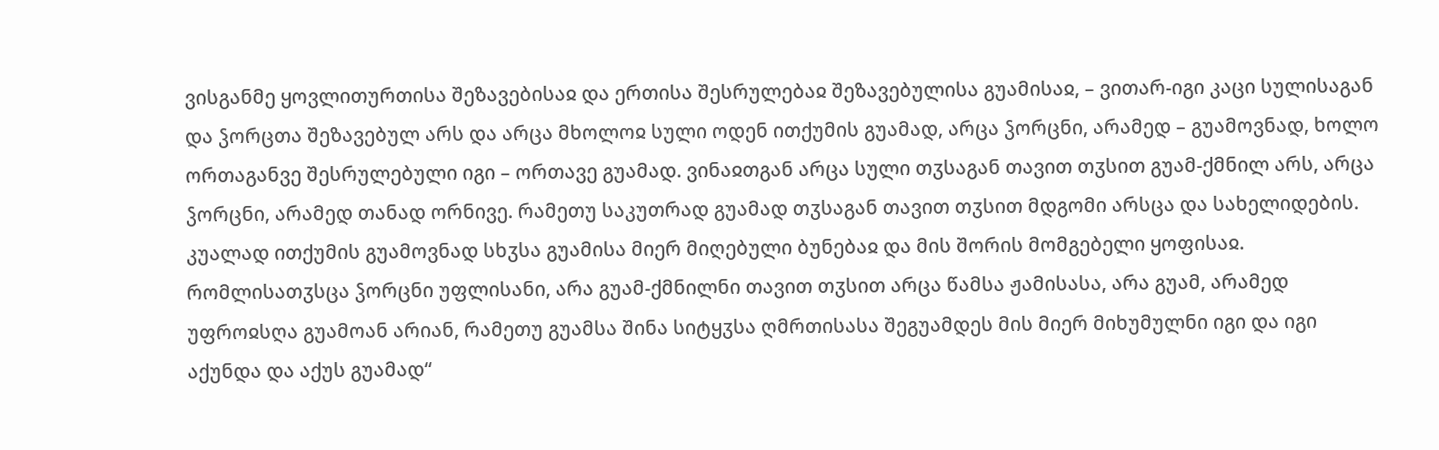ვისგანმე ყოვლითურთისა შეზავებისაჲ და ერთისა შესრულებაჲ შეზავებულისა გუამისაჲ, – ვითარ-იგი კაცი სულისაგან და ჴორცთა შეზავებულ არს და არცა მხოლოჲ სული ოდენ ითქუმის გუამად, არცა ჴორცნი, არამედ – გუამოვნად, ხოლო ორთაგანვე შესრულებული იგი – ორთავე გუამად. ვინაჲთგან არცა სული თჳსაგან თავით თჳსით გუამ-ქმნილ არს, არცა ჴორცნი, არამედ თანად ორნივე. რამეთუ საკუთრად გუამად თჳსაგან თავით თჳსით მდგომი არსცა და სახელიდების. კუალად ითქუმის გუამოვნად სხჳსა გუამისა მიერ მიღებული ბუნებაჲ და მის შორის მომგებელი ყოფისაჲ. რომლისათჳსცა ჴორცნი უფლისანი, არა გუამ-ქმნილნი თავით თჳსით არცა წამსა ჟამისასა, არა გუამ, არამედ უფროჲსღა გუამოან არიან, რამეთუ გუამსა შინა სიტყჳსა ღმრთისასა შეგუამდეს მის მიერ მიხუმულნი იგი და იგი აქუნდა და აქუს გუამად“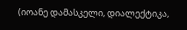(იოანე დამასკელი, დიალექტიკა,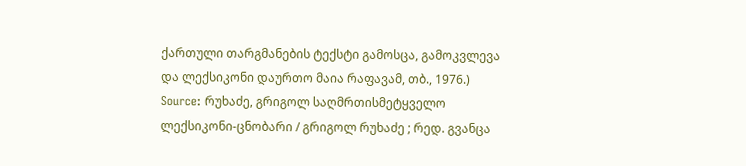ქართული თარგმანების ტექსტი გამოსცა, გამოკვლევა და ლექსიკონი დაურთო მაია რაფავამ, თბ., 1976.)
Source: რუხაძე, გრიგოლ საღმრთისმეტყველო ლექსიკონი-ცნობარი / გრიგოლ რუხაძე ; რედ. გვანცა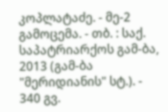კოპლატაძე. - მე-2 გამოცემა. - თბ. : საქ. საპატრიარქოს გამ-ბა, 2013 (გამ-ბა "მერიდიანის" სტ.). - 340 გვ.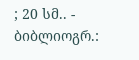; 20 სმ.. - ბიბლიოგრ.: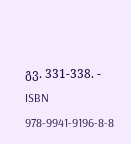გვ. 331-338. - ISBN 978-9941-9196-8-8